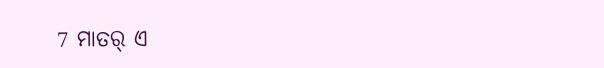7 ମାତର୍ ଏ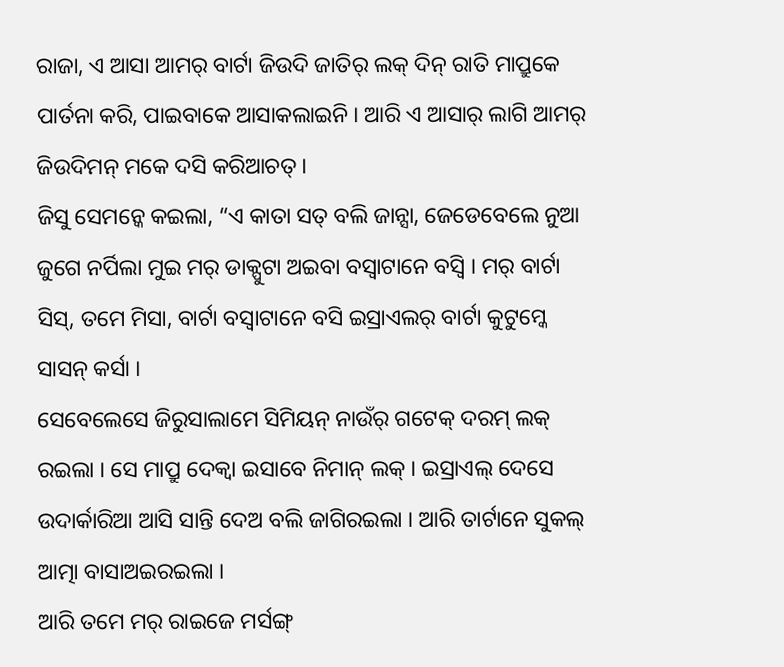ରାଜା, ଏ ଆସା ଆମର୍ ବାର୍ଟା ଜିଉଦି ଜାତିର୍ ଲକ୍ ଦିନ୍ ରାତି ମାପ୍ରୁକେ ପାର୍ତନା କରି, ପାଇବାକେ ଆସାକଲାଇନି । ଆରି ଏ ଆସାର୍ ଲାଗି ଆମର୍ ଜିଉଦିମନ୍ ମକେ ଦସି କରିଆଚତ୍ ।
ଜିସୁ ସେମନ୍କେ କଇଲା, “ଏ କାତା ସତ୍ ବଲି ଜାନ୍ସା, ଜେଡେବେଲେ ନୁଆ ଜୁଗେ ନର୍ପିଲା ମୁଇ ମର୍ ଡାକ୍ପୁଟା ଅଇବା ବସ୍ବାଟାନେ ବସ୍ବି । ମର୍ ବାର୍ଟା ସିସ୍, ତମେ ମିସା, ବାର୍ଟା ବସ୍ବାଟାନେ ବସି ଇସ୍ରାଏଲର୍ ବାର୍ଟା କୁଟୁମ୍କେ ସାସନ୍ କର୍ସା ।
ସେବେଲେସେ ଜିରୁସାଲାମେ ସିମିୟନ୍ ନାଉଁର୍ ଗଟେକ୍ ଦରମ୍ ଲକ୍ ରଇଲା । ସେ ମାପ୍ରୁ ଦେକ୍ବା ଇସାବେ ନିମାନ୍ ଲକ୍ । ଇସ୍ରାଏଲ୍ ଦେସେ ଉଦାର୍କାରିଆ ଆସି ସାନ୍ତି ଦେଅ ବଲି ଜାଗିରଇଲା । ଆରି ତାର୍ଟାନେ ସୁକଲ୍ ଆତ୍ମା ବାସାଅଇରଇଲା ।
ଆରି ତମେ ମର୍ ରାଇଜେ ମର୍ସଙ୍ଗ୍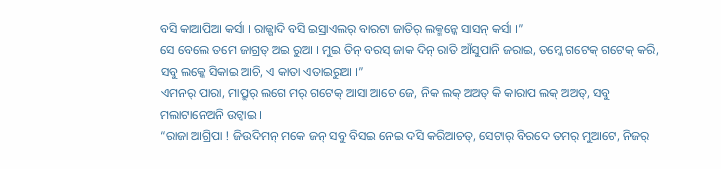ବସି କାଆପିଆ କର୍ସା । ରାଜ୍ଗାଦି ବସି ଇସ୍ରାଏଲର୍ ବାରଟା ଜାତିର୍ ଲକ୍ମନ୍କେ ସାସନ୍ କର୍ସା ।”
ସେ ବେଲେ ତମେ ଜାଗ୍ରତ୍ ଅଇ ରୁଆ । ମୁଇ ତିନ୍ ବରସ୍ ଜାକ ଦିନ୍ ରାତି ଆଁସୁପାନି ଜରାଇ, ତମ୍କେ ଗଟେକ୍ ଗଟେକ୍ କରି, ସବୁ ଲକ୍କେ ସିକାଇ ଆଚି, ଏ କାତା ଏତାଇରୁଆ ।”
ଏମନର୍ ପାରା, ମାପ୍ରୁର୍ ଲଗେ ମର୍ ଗଟେକ୍ ଆସା ଆଚେ ଜେ, ନିକ ଲକ୍ ଅଅତ୍ କି କାରାପ ଲକ୍ ଅଅତ୍, ସବୁ ମଲାଟାନେଅନି ଉଟ୍ବାଇ ।
“ରାଜା ଆଗ୍ରିପା ! ଜିଉଦିମନ୍ ମକେ ଜନ୍ ସବୁ ବିସଇ ନେଇ ଦସି କରିଆଚତ୍, ସେଟାର୍ ବିରଦେ ତମର୍ ମୁଆଟେ, ନିଜର୍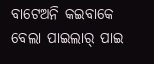ବାଟେଅନି କଇବାକେ ବେଲା ପାଇଲାର୍ ପାଇ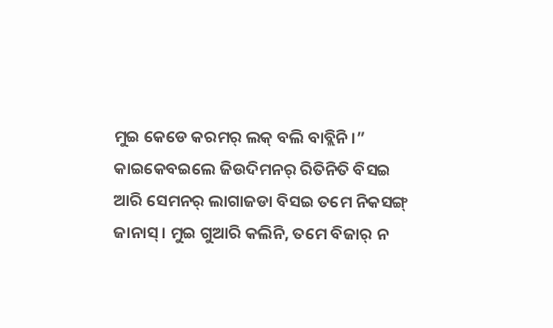ମୁଇ କେଡେ କରମର୍ ଲକ୍ ବଲି ବାବ୍ଲିନି ।”
କାଇକେବଇଲେ ଜିଉଦିମନର୍ ରିତିନିତି ବିସଇ ଆରି ସେମନର୍ ଲାଗାଜଡା ବିସଇ ତମେ ନିକସଙ୍ଗ୍ ଜାନାସ୍ । ମୁଇ ଗୁଆରି କଲିନି, ତମେ ବିଜାର୍ ନ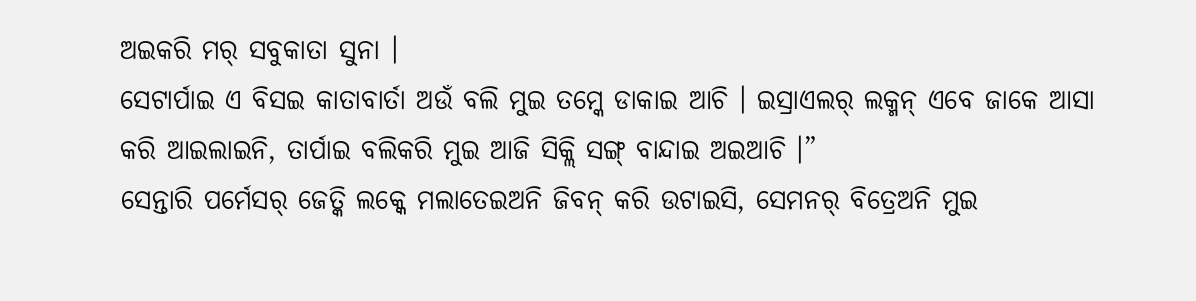ଅଇକରି ମର୍ ସବୁକାତା ସୁନା ।
ସେଟାର୍ପାଇ ଏ ବିସଇ କାତାବାର୍ତା ଅଉଁ ବଲି ମୁଇ ତମ୍କେ ଡାକାଇ ଆଚି । ଇସ୍ରାଏଲର୍ ଲକ୍ମନ୍ ଏବେ ଜାକେ ଆସା କରି ଆଇଲାଇନି, ତାର୍ପାଇ ବଲିକରି ମୁଇ ଆଜି ସିକ୍ଲି ସଙ୍ଗ୍ ବାନ୍ଦାଇ ଅଇଆଚି ।”
ସେନ୍ତାରି ପର୍ମେସର୍ ଜେତ୍କି ଲକ୍କେ ମଲାତେଇଅନି ଜିବନ୍ କରି ଉଟାଇସି, ସେମନର୍ ବିତ୍ରେଅନି ମୁଇ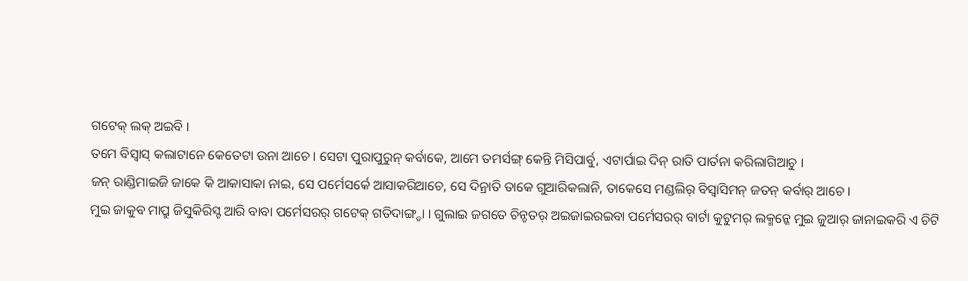ଗଟେକ୍ ଲକ୍ ଅଇବି ।
ତମେ ବିସ୍ବାସ୍ କଲାଟାନେ କେତେଟା ଉନା ଆଚେ । ସେଟା ପୁରାପୁରୁନ୍ କର୍ବାକେ, ଆମେ ତମର୍ସଙ୍ଗ୍ କେନ୍ତି ମିସିପାର୍ବୁ, ଏଟାର୍ପାଇ ଦିନ୍ ରାତି ପାର୍ତନା କରିଲାଗିଆଚୁ ।
ଜନ୍ ରାଣ୍ଡିମାଇଜି ଜାକେ କି ଆକାସାକା ନାଇ, ସେ ପର୍ମେସର୍କେ ଆସାକରିଆଚେ, ସେ ଦିନ୍ରାତି ତାକେ ଗୁଆରିକଲାନି, ତାକେସେ ମଣ୍ଡଲିର୍ ବିସ୍ବାସିମନ୍ ଜତନ୍ କର୍ବାର୍ ଆଚେ ।
ମୁଇ ଜାକୁବ ମାପ୍ରୁ ଜିସୁକିରିସ୍ଟ ଆରି ବାବା ପର୍ମେସରର୍ ଗଟେକ୍ ଗତିଦାଙ୍ଗ୍ଡା । ଗୁଲାଇ ଜଗତେ ଚିନ୍ଚତର୍ ଅଇଜାଇରଇବା ପର୍ମେସରର୍ ବାର୍ଟା କୁଟୁମର୍ ଲକ୍ମନ୍କେ ମୁଇ ଜୁଆର୍ ଜାନାଇକରି ଏ ଚିଟି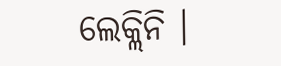ଲେକ୍ଲିନି ।